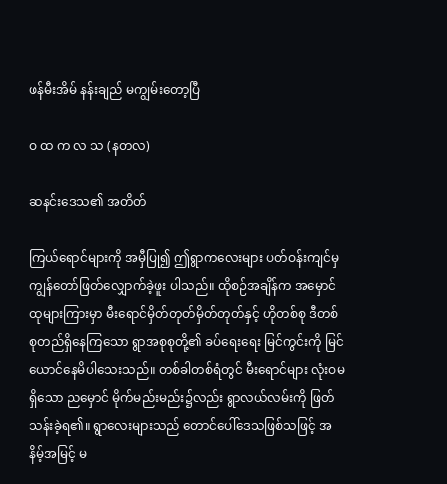ဖန်မီးအိမ် နန်းချည် မကျွမ်းတော့ပြီ

ဝ ထ က လ သ (နတလ)

ဆနင်းဒေသ၏ အတိတ်

ကြယ်ရောင်များကို အမှီပြု၍ ဤရွာကလေးများ ပတ်ဝန်းကျင်မှ ကျွန်တော်ဖြတ်လျှောက်ခဲ့ဖူး ပါသည်။ ထိုစဉ်အချိန်က အမှောင်ထုများကြားမှာ မီးရောင်မှိတ်တုတ်မှိတ်တုတ်နှင့် ဟိုတစ်စု ဒီတစ်စုတည်ရှိနေကြသော ရွာအစုစုတို့၏ ခပ်ရေးရေး မြင်ကွင်းကို မြင်ယောင်နေမိပါသေးသည်။ တစ်ခါတစ်ရံတွင် မီးရောင်များ လုံးဝမရှိသော ညမှောင် မိုက်မည်းမည်း၌လည်း ရွာလယ်လမ်းကို ဖြတ်သန်းခဲ့ရ၏။ ရွာလေးများသည် တောင်ပေါ်ဒေသဖြစ်သဖြင့် အနိမ့်အမြင့် မ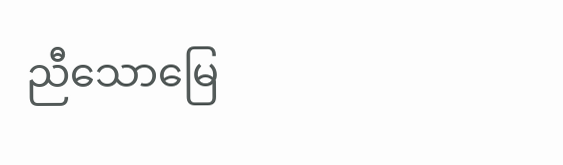ညီသောမြေ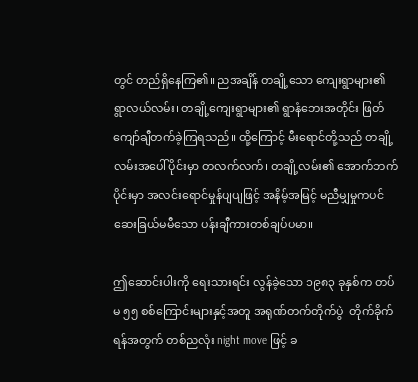တွင် တည်ရှိနေကြ၏။ ညအချိန် တချို့သော ကျေးရွာများ၏ ရွာလယ်လမ်း၊ တချို့ကျေးရွာများ၏ ရွာနံဘေးအတိုင်း ဖြတ်ကျော်ချီတက်ခဲ့ကြရသည်။ ထို့ကြောင့် မီးရောင်တို့သည် တချို့လမ်းအပေါ်ပိုင်းမှာ တလက်လက်၊ တချို့လမ်း၏ အောက်ဘက်ပိုင်းမှာ အလင်းရောင်မှုန်ပျပျဖြင့် အနိမ့်အမြင့် မညီမျှမှုကပင် ဆေးခြယ်မမီသော ပန်းချီကားတစ်ချပ်ပမာ။

ဤဆောင်းပါးကို ရေးသားရင်း လွန်ခဲ့သော ၁၉၈၃ ခုနှစ်က တပ်မ ၅၅ စစ်ကြောင်းများနှင့်အတူ အရုဏ်တက်တိုက်ပွဲ  တိုက်ခိုက်ရန်အတွက် တစ်ညလုံး night move ဖြင့် ခ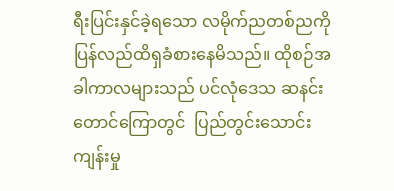ရီးပြင်းနှင်ခဲ့ရသော လမိုက်ညတစ်ညကို ပြန်လည်ထိရှခံစားနေမိသည်။ ထိုစဉ်အခါကာလများသည် ပင်လုံဒေသ ဆနင်းတောင်ကြောတွင်  ပြည်တွင်းသောင်းကျန်းမှု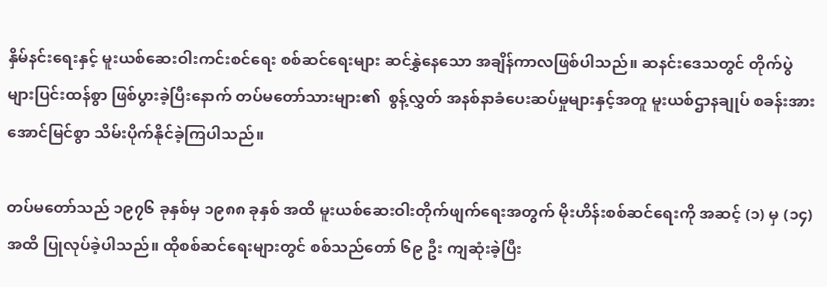နှိမ်နင်းရေးနှင့် မူးယစ်ဆေးဝါးကင်းစင်ရေး စစ်ဆင်ရေးများ ဆင်နွှဲနေသော အချိန်ကာလဖြစ်ပါသည်။ ဆနင်းဒေသတွင် တိုက်ပွဲများပြင်းထန်စွာ ဖြစ်ပွားခဲ့ပြီးနောက် တပ်မတော်သားများ၏  စွန့်လွှတ် အနစ်နာခံပေးဆပ်မှုများနှင့်အတူ မူးယစ်ဌာနချုပ် စခန်းအား အောင်မြင်စွာ သိမ်းပိုက်နိုင်ခဲ့ကြပါသည်။

တပ်မတော်သည် ၁၉၇၆ ခုနှစ်မှ ၁၉၈၈ ခုနှစ် အထိ မူးယစ်ဆေးဝါးတိုက်ဖျက်ရေးအတွက် မိုးဟိန်းစစ်ဆင်ရေးကို အဆင့် (၁) မှ (၁၄) အထိ ပြုလုပ်ခဲ့ပါသည်။ ထိုစစ်ဆင်ရေးများတွင် စစ်သည်တော် ၆၉ ဦး ကျဆုံးခဲ့ပြီး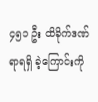၄၅၁ ဦး ထိခိုက်ဒဏ်ရာရရှိ ခဲ့ကြောင်းကို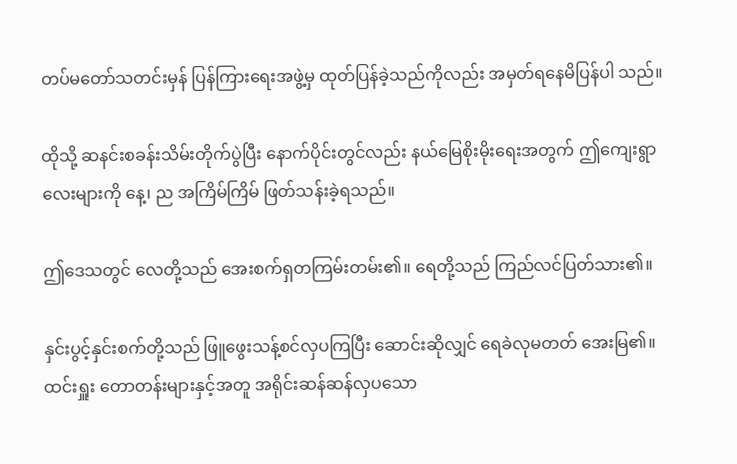တပ်မတော်သတင်းမှန် ပြန်ကြားရေးအဖွဲ့မှ ထုတ်ပြန်ခဲ့သည်ကိုလည်း အမှတ်ရနေမိပြန်ပါ သည်။

ထိုသို့ ဆနင်းစခန်းသိမ်းတိုက်ပွဲပြီး နောက်ပိုင်းတွင်လည်း နယ်မြေစိုးမိုးရေးအတွက် ဤကျေးရွာ လေးများကို နေ့၊ ည အကြိမ်ကြိမ် ဖြတ်သန်းခဲ့ရသည်။

ဤဒေသတွင် လေတို့သည် အေးစက်ရှတကြမ်းတမ်း၏။ ရေတို့သည် ကြည်လင်ပြတ်သား၏။

နှင်းပွင့်နှင်းစက်တို့သည် ဖြူဖွေးသန့်စင်လှပကြပြီး ဆောင်းဆိုလျှင် ရေခဲလုမတတ် အေးမြ၏။ ထင်းရှူး တောတန်းများနှင့်အတူ အရိုင်းဆန်ဆန်လှပသော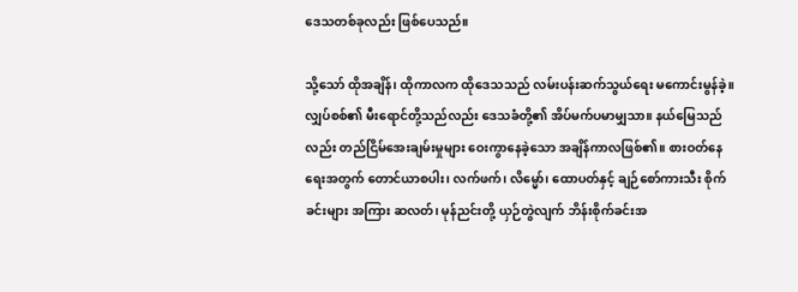ဒေသတစ်ခုလည်း ဖြစ်ပေသည်။

သို့သော် ထိုအချိန်၊ ထိုကာလက ထိုဒေသသည် လမ်းပန်းဆက်သွယ်ရေး မကောင်းမွန်ခဲ့။ လျှပ်စစ်၏ မီးရောင်တို့သည်လည်း ဒေသခံတို့၏ အိပ်မက်ပမာမျှသာ။ နယ်မြေသည်လည်း တည်ငြိမ်အေးချမ်းမှုများ ဝေးကွာနေခဲ့သော အချိန်ကာလဖြစ်၏။ စားဝတ်နေရေးအတွက် တောင်ယာစပါး၊ လက်ဖက်၊ လိမ္မော်၊ ထောပတ်နှင့် ချဉ်စော်ကားသီး စိုက်ခင်းများ အကြား ဆလတ်၊ မုန်ညင်းတို့ ယှဉ်တွဲလျက် ဘိန်းစိုက်ခင်းအ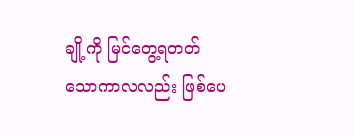ချို့ကို မြင်တွေ့ရတတ်သောကာလလည်း ဖြစ်ပေ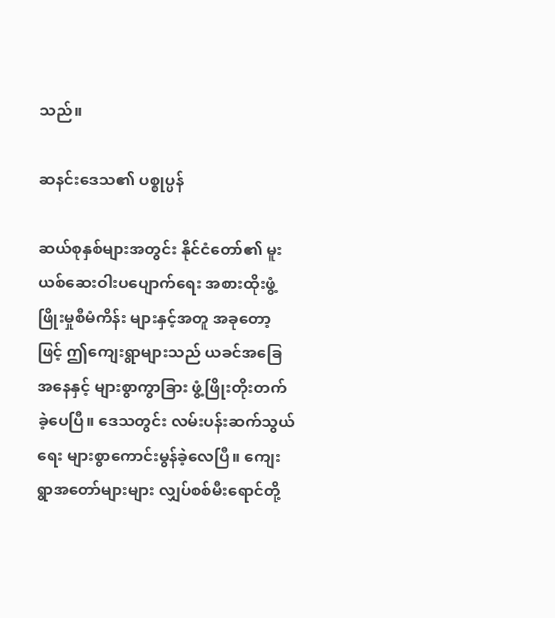သည်။

ဆနင်းဒေသ၏ ပစ္စုပ္ပန်

ဆယ်စုနှစ်များအတွင်း နိုင်ငံတော်၏ မူးယစ်ဆေးဝါးပပျောက်ရေး အစားထိုးဖွံ့ဖြိုးမှုစီမံကိန်း များနှင့်အတူ အခုတော့ဖြင့် ဤကျေးရွာများသည် ယခင်အခြေအနေနှင့် များစွာကွာခြား ဖွံ့ဖြိုးတိုးတက်ခဲ့ပေပြီ။ ဒေသတွင်း လမ်းပန်းဆက်သွယ်ရေး များစွာကောင်းမွန်ခဲ့လေပြီ။ ကျေးရွာအတော်များများ လျှပ်စစ်မီးရောင်တို့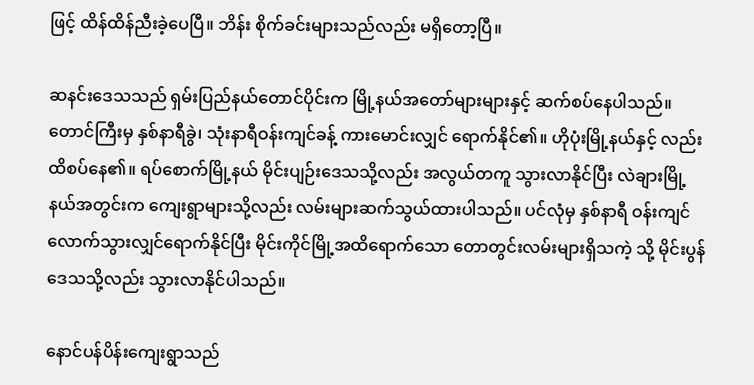ဖြင့် ထိန်ထိန်ညီးခဲ့ပေပြီ။ ဘိန်း စိုက်ခင်းများသည်လည်း မရှိတော့ပြီ။

ဆနင်းဒေသသည် ရှမ်းပြည်နယ်တောင်ပိုင်းက မြို့နယ်အတော်များများနှင့် ဆက်စပ်နေပါသည်။ တောင်ကြီးမှ နှစ်နာရီခွဲ၊ သုံးနာရီဝန်းကျင်ခန့် ကားမောင်းလျှင် ရောက်နိုင်၏။ ဟိုပုံးမြို့နယ်နှင့် လည်း ထိစပ်နေ၏။ ရပ်စောက်မြို့နယ် မိုင်းပျဉ်းဒေသသို့လည်း အလွယ်တကူ သွားလာနိုင်ပြီး လဲချားမြို့နယ်အတွင်းက ကျေးရွာများသို့လည်း လမ်းများဆက်သွယ်ထားပါသည်။ ပင်လုံမှ နှစ်နာရီ ဝန်းကျင်လောက်သွားလျှင်ရောက်နိုင်ပြီး မိုင်းကိုင်မြို့အထိရောက်သော တောတွင်းလမ်းများရှိသကဲ့ သို့ မိုင်းပွန်ဒေသသို့လည်း သွားလာနိုင်ပါသည်။

နောင်ပန်ပိန်းကျေးရွာသည်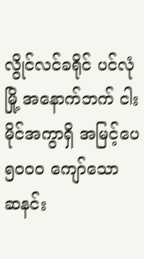လွိုင်လင်ခရိုင် ပင်လုံမြို့ အနောက်ဘက် ငါးမိုင်အကွာရှိ အမြင့်ပေ ၅၀၀၀ ကျော်သော ဆနင်း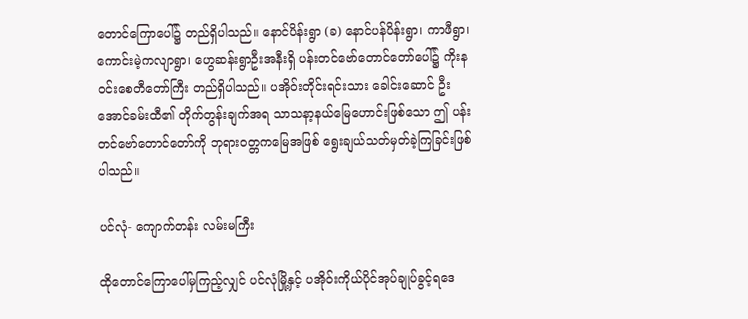တောင်ကြောပေါ်၌ တည်ရှိပါသည်။ နောင်ပိန်းရွာ (ခ) နောင်ပန်ပိန်းရွာ၊ ကာဖီရွာ၊ ကောင်းမဲ့ကလျာရွာ၊ ဟွေဆန်းရွာဦးအနီးရှိ ပန်းတင်ဗော်တောင်တော်ပေါ်၌ ကိုးနဝင်းစေတီတော်ကြီး တည်ရှိပါသည်။ ပအိုဝ်းတိုင်းရင်းသား ခေါင်းဆောင် ဦးအောင်ခမ်းထီ၏ တိုက်တွန်းချက်အရ သာသနာ့နယ်မြေဟောင်းဖြစ်သော ဤ ပန်းတင်ဗော်တောင်တော်ကို ဘုရားဝတ္တကမြေအဖြစ် ရွေးချယ်သတ်မှတ်ခဲ့ကြခြင်းဖြစ်ပါသည်။

ပင်လုံ- ကျောက်တန်း လမ်းမကြီး

ထိုတောင်ကြောပေါ်မှကြည့်လျှင် ပင်လုံမြို့နှင့် ပအိုဝ်းကိုယ်ပိုင်အုပ်ချုပ်ခွင့်ရဒေ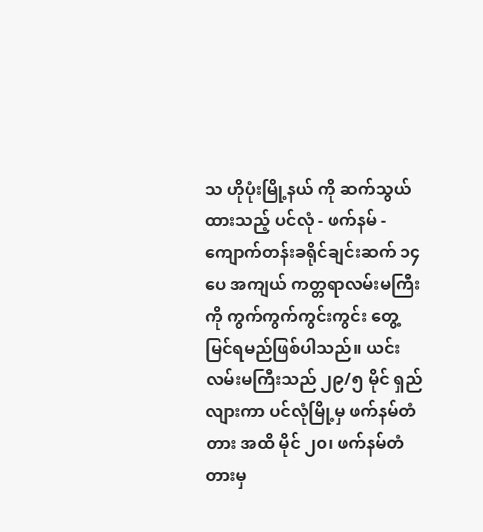သ ဟိုပုံးမြို့နယ် ကို ဆက်သွယ်ထားသည့် ပင်လုံ - ဖက်နမ် - ကျောက်တန်းခရိုင်ချင်းဆက် ၁၄ ပေ အကျယ် ကတ္တရာလမ်းမကြီးကို ကွက်ကွက်ကွင်းကွင်း တွေ့မြင်ရမည်ဖြစ်ပါသည်။ ယင်းလမ်းမကြီးသည် ၂၉/၅ မိုင် ရှည်လျားကာ ပင်လုံမြို့မှ ဖက်နမ်တံတား အထိ မိုင် ၂၀၊ ဖက်နမ်တံတားမှ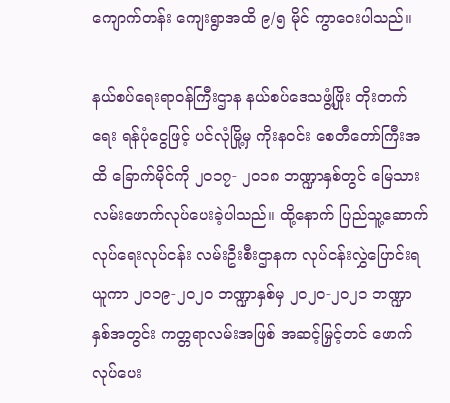ကျောက်တန်း ကျေးရွာအထိ ၉/၅ မိုင် ကွာဝေးပါသည်။

နယ်စပ်ရေးရာဝန်ကြီးဌာန နယ်စပ်ဒေသဖွံ့ဖြိုး တိုးတက်ရေး ရန်ပုံငွေဖြင့် ပင်လုံမြို့မှ ကိုးနဝင်း စေတီတော်ကြီးအထိ ခြောက်မိုင်ကို ၂၀၁၇- ၂၀၁၈ ဘဏ္ဍာနှစ်တွင် မြေသားလမ်းဖောက်လုပ်ပေးခဲ့ပါသည်။ ထို့နောက် ပြည်သူ့ဆောက်လုပ်ရေးလုပ်ငန်း လမ်းဦးစီးဌာနက လုပ်ငန်းလွှဲပြောင်းရယူကာ ၂၀၁၉-၂၀၂၀ ဘဏ္ဍာနှစ်မှ ၂၀၂၀-၂၀၂၁ ဘဏ္ဍာ နှစ်အတွင်း ကတ္တရာလမ်းအဖြစ် အဆင့်မြှင့်တင် ဖောက်လုပ်ပေး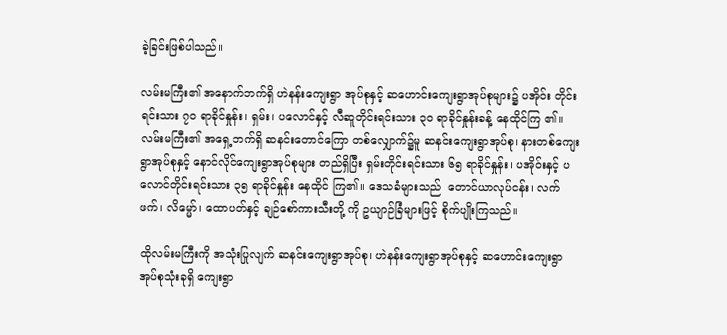ခဲ့ခြင်းဖြစ်ပါသည်။

လမ်းမကြီး၏ အနောက်ဘက်ရှိ ဟဲနန်းကျေးရွာ အုပ်စုနှင့် ဆဟောင်းကျေးရွာအုပ်စုများ၌ ပအိုဝ်း တိုင်းရင်းသား ၇၀ ရာခိုင်နှုန်း၊ ရှမ်း၊ ပလောင်နှင့် လီဆူတိုင်းရင်းသား ၃၀ ရာခိုင်နှုန်းခန့် နေထိုင်ကြ ၏။ လမ်းမကြီး၏ အရှေ့ဘက်ရှိ ဆနင်းတောင်ကြော တစ်လျှောက်၌မူ ဆနင်းကျေးရွာအုပ်စု၊ နားတစ်ကျေးရွာအုပ်စုနှင့် နောင်လိုင်ကျေးရွာအုပ်စုများ တည်ရှိပြီး ရှမ်းတိုင်းရင်းသား ၆၅ ရာခိုင်နှုန်း၊ ပအိုဝ်းနှင့် ပလောင်တိုင်းရင်းသား ၃၅ ရာခိုင်နှုန်း နေထိုင် ကြ၏။ ဒေသခံများသည်  တောင်ယာလုပ်ငန်း၊ လက်ဖက်၊ လိမ္မော်၊ ထောပတ်နှင့် ချဉ်စော်ကားသီးတို့ ကို ဥယျာဉ်ခြံများဖြင့် စိုက်ပျိုးကြသည်။

ထိုလမ်းမကြီးကို အသုံးပြုလျက် ဆနင်းကျေးရွာအုပ်စု၊ ဟဲနန်းကျေးရွာအုပ်စုနှင့် ဆဟောင်းကျေးရွာ အုပ်စုသုံးခုရှိ ကျေးရွာ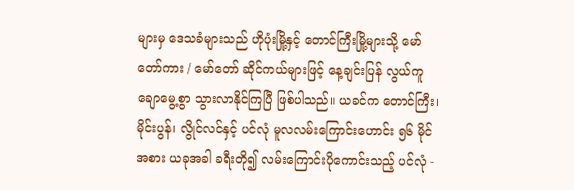များမှ ဒေသခံများသည် ဟိုပုံးမြို့နှင့် တောင်ကြီးမြို့များသို့ မော်တော်ကား / မော်တော် ဆိုင်ကယ်များဖြင့် နေ့ချင်းပြန် လွယ်ကူချောမွေ့စွာ သွားလာနိုင်ကြပြီ ဖြစ်ပါသည်။ ယခင်က တောင်ကြီး၊ မိုင်းပွန်၊ လွိုင်လင်နှင့် ပင်လုံ မူလလမ်းကြောင်းဟောင်း ၅၆ မိုင်အစား ယခုအခါ ခရီးတို၍ လမ်းကြောင်းပိုကောင်းသည့် ပင်လုံ -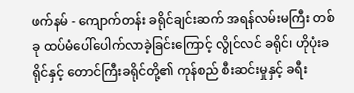ဖက်နမ် - ကျောက်တန်း ခရိုင်ချင်းဆက် အရန်လမ်းမကြီး တစ်ခု ထပ်မံပေါ်ပေါက်လာခဲ့ခြင်းကြောင့် လွိုင်လင် ခရိုင်၊ ဟိုပုံးခရိုင်နှင့် တောင်ကြီးခရိုင်တို့၏ ကုန်စည် စီးဆင်းမှုနှင့် ခရီး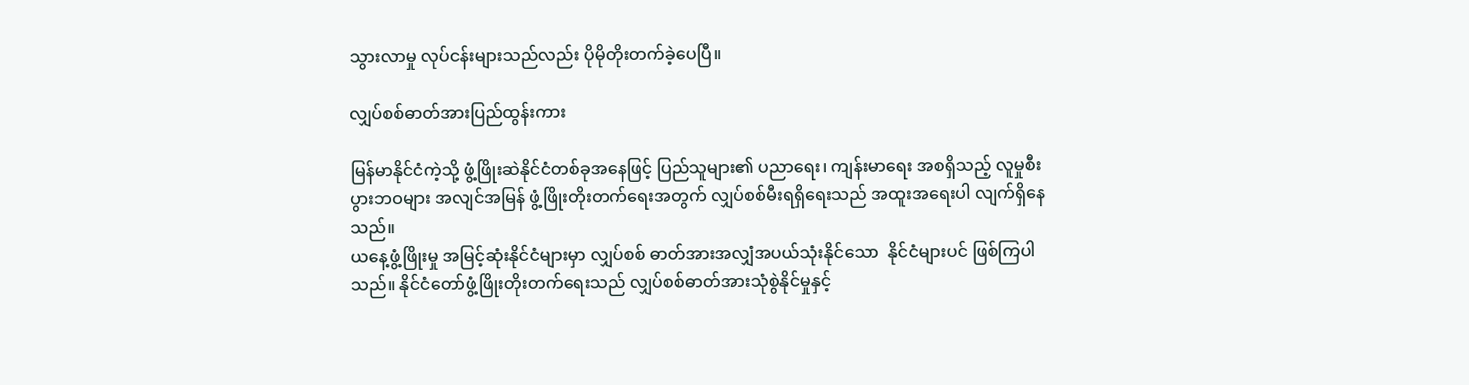သွားလာမှု လုပ်ငန်းများသည်လည်း ပိုမိုတိုးတက်ခဲ့ပေပြီ။

လျှပ်စစ်ဓာတ်အားပြည်ထွန်းကား

မြန်မာနိုင်ငံကဲ့သို့ ဖွံ့ဖြိုးဆဲနိုင်ငံတစ်ခုအနေဖြင့် ပြည်သူများ၏ ပညာရေး၊ ကျန်းမာရေး အစရှိသည့် လူမှုစီးပွားဘဝများ အလျင်အမြန် ဖွံ့ဖြိုးတိုးတက်ရေးအတွက် လျှပ်စစ်မီးရရှိရေးသည် အထူးအရေးပါ လျက်ရှိနေသည်။
ယနေ့ဖွံ့ဖြိုးမှု အမြင့်ဆုံးနိုင်ငံများမှာ လျှပ်စစ် ဓာတ်အားအလျှံအပယ်သုံးနိုင်သော  နိုင်ငံများပင် ဖြစ်ကြပါသည်။ နိုင်ငံတော်ဖွံ့ဖြိုးတိုးတက်ရေးသည် လျှပ်စစ်ဓာတ်အားသုံစွဲနိုင်မှုနှင့်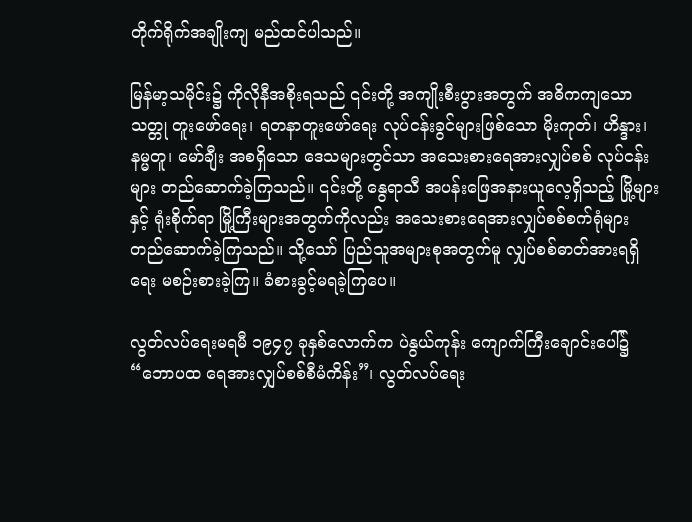တိုက်ရိုက်အချိုးကျ မည်ထင်ပါသည်။

မြန်မာ့သမိုင်း၌ ကိုလိုနီအစိုးရသည် ၎င်းတို့ အကျိုးစီးပွားအတွက် အဓိကကျသော သတ္တု တူးဖော်ရေး၊ ရတနာတူးဖော်ရေး လုပ်ငန်းခွင်များဖြစ်သော မိုးကုတ်၊ ဟိန္ဒား၊ နမ္မတူ၊ မော်ချီး အစရှိသော ဒေသများတွင်သာ အသေးစားရေအားလျှပ်စစ် လုပ်ငန်းများ တည်ဆောက်ခဲ့ကြသည်။ ၎င်းတို့ နွေရာသီ အပန်းဖြေအနားယူလေ့ရှိသည့် မြို့များနှင့် ရုံးစိုက်ရာ မြို့ကြီးများအတွက်ကိုလည်း အသေးစားရေအားလျှပ်စစ်စက်ရုံများ တည်ဆောက်ခဲ့ကြသည်။ သို့သော် ပြည်သူအများစုအတွက်မူ လျှပ်စစ်ဓာတ်အားရရှိရေး မစဉ်းစားခဲ့ကြ။ ခံစားခွင့်မရခဲ့ကြပေ။

လွတ်လပ်ရေးမရမီ ၁၉၄၇ ခုနှစ်လောက်က ပဲနွယ်ကုန်း ကျောက်ကြီးချောင်းပေါ်၌ “ဘောပထ ရေအားလျှပ်စစ်စီမံကိန်း”၊ လွတ်လပ်ရေး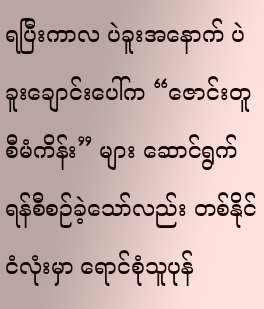ရပြီးကာလ ပဲခူးအနောက် ပဲခူးချောင်းပေါ်က “ဇောင်းတူ စီမံကိန်း” များ ဆောင်ရွက်ရန်စီစဉ်ခဲ့သော်လည်း တစ်နိုင်ငံလုံးမှာ ရောင်စုံသူပုန်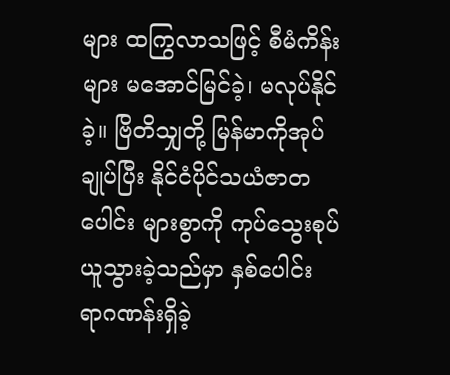များ ထကြွလာသဖြင့် စီမံကိန်းများ မအောင်မြင်ခဲ့၊ မလုပ်နိုင်ခဲ့။ ဗြိတိသျှတို့ မြန်မာကိုအုပ်ချုပ်ပြီး နိုင်ငံပိုင်သယံဇာတပေါင်း များစွာကို ကုပ်သွေးစုပ်ယူသွားခဲ့သည်မှာ နှစ်ပေါင်း ရာဂဏန်းရှိခဲ့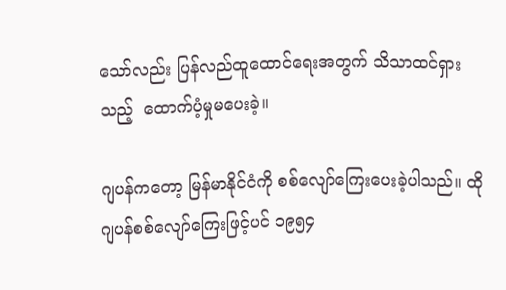သော်လည်း ပြန်လည်ထူထောင်ရေးအတွက် သိသာထင်ရှားသည့်  ထောက်ပံ့မှုမပေးခဲ့။

ဂျပန်ကတော့ မြန်မာနိုင်ငံကို စစ်လျော်ကြေးပေးခဲ့ပါသည်။ ထိုဂျပန်စစ်လျော်ကြေးဖြင့်ပင် ၁၉၅၄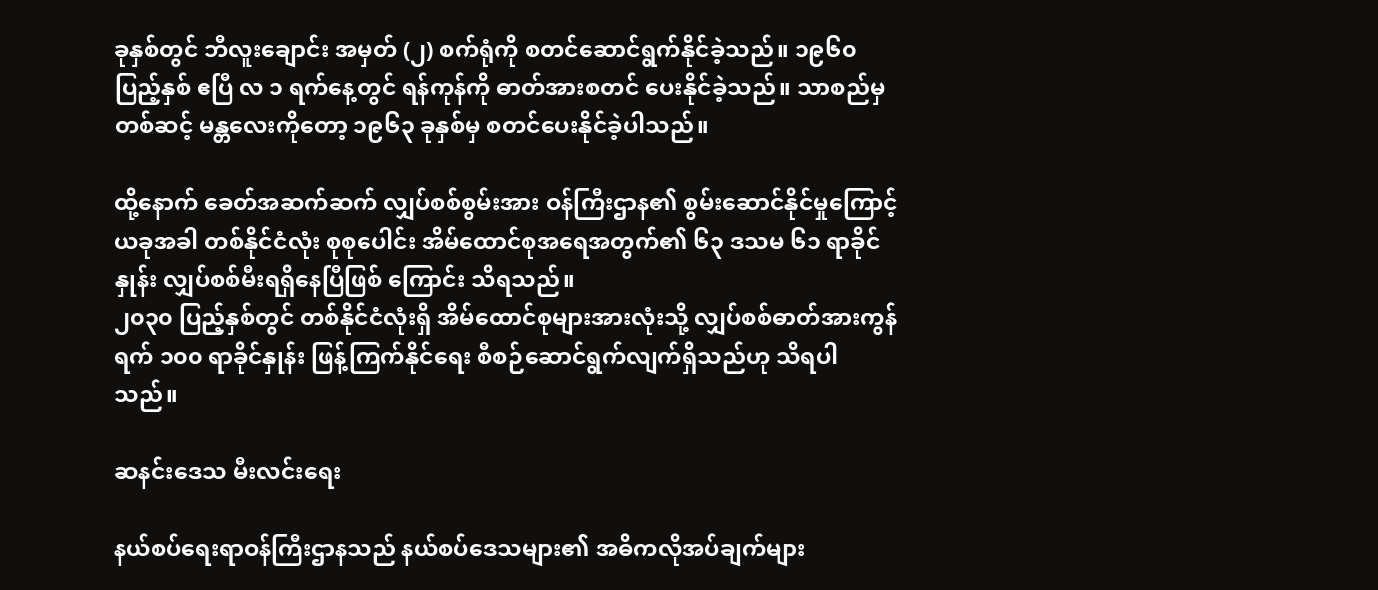ခုနှစ်တွင် ဘီလူးချောင်း အမှတ် (၂) စက်ရုံကို စတင်ဆောင်ရွက်နိုင်ခဲ့သည်။ ၁၉၆၀ ပြည့်နှစ် ဧပြီ လ ၁ ရက်နေ့တွင် ရန်ကုန်ကို ဓာတ်အားစတင် ပေးနိုင်ခဲ့သည်။ သာစည်မှတစ်ဆင့် မန္တလေးကိုတော့ ၁၉၆၃ ခုနှစ်မှ စတင်ပေးနိုင်ခဲ့ပါသည်။

ထို့နောက် ခေတ်အဆက်ဆက် လျှပ်စစ်စွမ်းအား ဝန်ကြီးဌာန၏ စွမ်းဆောင်နိုင်မှုကြောင့် ယခုအခါ တစ်နိုင်ငံလုံး စုစုပေါင်း အိမ်ထောင်စုအရေအတွက်၏ ၆၃ ဒသမ ၆၁ ရာခိုင်နှုန်း လျှပ်စစ်မီးရရှိနေပြီဖြစ် ကြောင်း သိရသည်။
၂၀၃၀ ပြည့်နှစ်တွင် တစ်နိုင်ငံလုံးရှိ အိမ်ထောင်စုများအားလုံးသို့ လျှပ်စစ်ဓာတ်အားကွန်ရက် ၁၀၀ ရာခိုင်နှုန်း ဖြန့်ကြက်နိုင်ရေး စီစဉ်ဆောင်ရွက်လျက်ရှိသည်ဟု သိရပါသည်။

ဆနင်းဒေသ မီးလင်းရေး

နယ်စပ်ရေးရာဝန်ကြီးဌာနသည် နယ်စပ်ဒေသများ၏ အဓိကလိုအပ်ချက်များ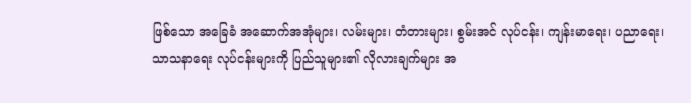ဖြစ်သော အခြေခံ အဆောက်အအုံများ၊ လမ်းများ၊ တံတားများ၊ စွမ်းအင် လုပ်ငန်း၊ ကျန်းမာရေး၊ ပညာရေး၊ သာသနာရေး လုပ်ငန်းများကို ပြည်သူများ၏ လိုလားချက်များ အ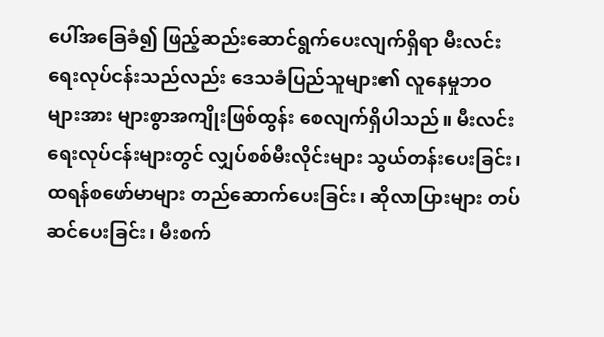ပေါ်အခြေခံ၍ ဖြည့်ဆည်းဆောင်ရွက်ပေးလျက်ရှိရာ မီးလင်းရေးလုပ်ငန်းသည်လည်း ဒေသခံပြည်သူများ၏ လူနေမှုဘဝများအား များစွာအကျိုးဖြစ်ထွန်း စေလျက်ရှိပါသည်။ မီးလင်းရေးလုပ်ငန်းများတွင် လျှပ်စစ်မီးလိုင်းများ သွယ်တန်းပေးခြင်း၊ ထရန်စဖော်မာများ တည်ဆောက်ပေးခြင်း၊ ဆိုလာပြားများ တပ်ဆင်ပေးခြင်း၊ မီးစက်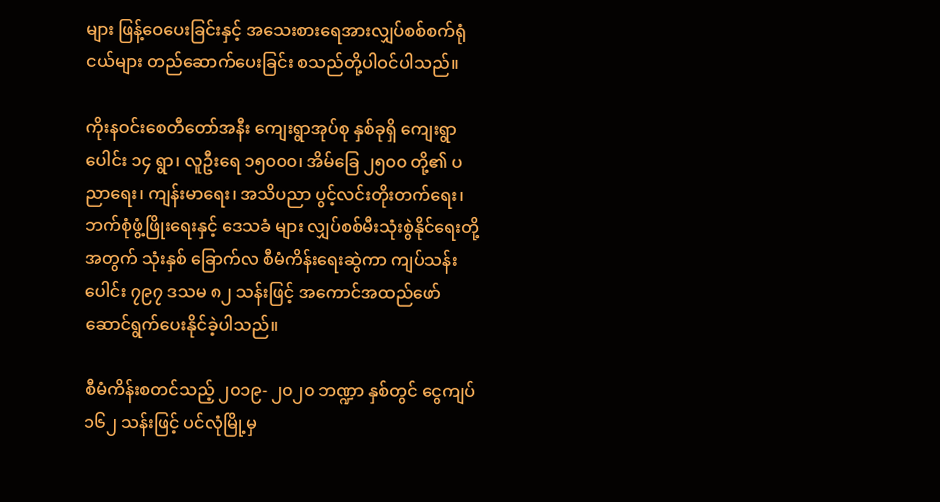များ ဖြန့်ဝေပေးခြင်းနှင့် အသေးစားရေအားလျှပ်စစ်စက်ရုံငယ်များ တည်ဆောက်ပေးခြင်း စသည်တို့ပါဝင်ပါသည်။

ကိုးနဝင်းစေတီတော်အနီး ကျေးရွာအုပ်စု နှစ်ခုရှိ ကျေးရွာပေါင်း ၁၄ ရွာ၊ လူဦးရေ ၁၅၀၀၀၊ အိမ်ခြေ ၂၅၀၀ တို့၏ ပညာရေး၊ ကျန်းမာရေး၊ အသိပညာ ပွင့်လင်းတိုးတက်ရေး၊ ဘက်စုံဖွံ့ဖြိုးရေးနှင့် ဒေသခံ များ လျှပ်စစ်မီးသုံးစွဲနိုင်ရေးတို့အတွက် သုံးနှစ် ခြောက်လ စီမံကိန်းရေးဆွဲကာ ကျပ်သန်းပေါင်း ၇၉၇ ဒသမ ၈၂ သန်းဖြင့် အကောင်အထည်ဖော် ဆောင်ရွက်ပေးနိုင်ခဲ့ပါသည်။

စီမံကိန်းစတင်သည့် ၂၀၁၉- ၂၀၂၀ ဘဏ္ဍာ နှစ်တွင် ငွေကျပ် ၁၆၂ သန်းဖြင့် ပင်လုံမြို့မှ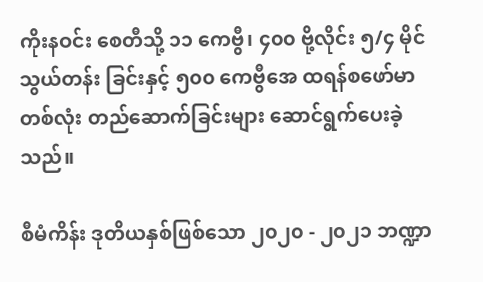ကိုးနဝင်း စေတီသို့ ၁၁ ကေဗွီ၊ ၄၀၀ ဗို့လိုင်း ၅/၄ မိုင်သွယ်တန်း ခြင်းနှင့် ၅၀၀ ကေဗွီအေ ထရန်စဖော်မာ တစ်လုံး တည်ဆောက်ခြင်းများ ဆောင်ရွက်ပေးခဲ့သည်။

စီမံကိန်း ဒုတိယနှစ်ဖြစ်သော ၂၀၂၀ - ၂၀၂၁ ဘဏ္ဍာ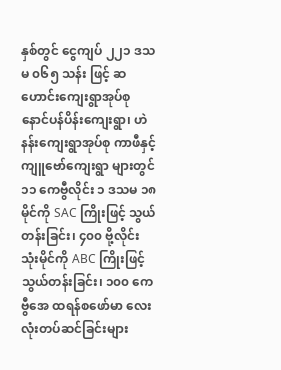နှစ်တွင် ငွေကျပ် ၂၂၁ ဒသမ ၀၆၅ သန်း ဖြင့် ဆဟောင်းကျေးရွာအုပ်စု နောင်ပန်ပိန်းကျေးရွာ၊ ဟဲနန်းကျေးရွာအုပ်စု ကာဖီနှင့် ကျူဗော်ကျေးရွာ များတွင် ၁၁ ကေဗွီလိုင်း ၁ ဒသမ ၁၈ မိုင်ကို SAC ကြိုးဖြင့် သွယ်တန်းခြင်း၊ ၄၀၀ ဗို့လိုင်း သုံးမိုင်ကို ABC ကြိုးဖြင့် သွယ်တန်းခြင်း၊ ၁၀၀ ကေဗွီအေ ထရန်စဖော်မာ လေးလုံးတပ်ဆင်ခြင်းများ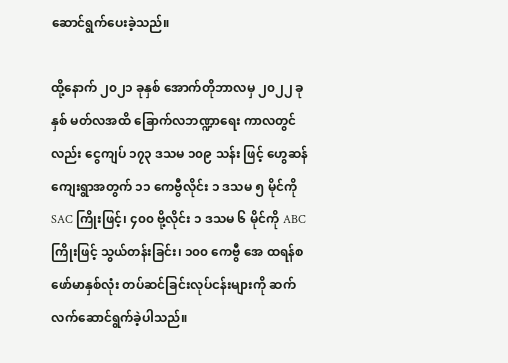ဆောင်ရွက်ပေးခဲ့သည်။

ထို့နောက် ၂၀၂၁ ခုနှစ် အောက်တိုဘာလမှ ၂၀၂၂ ခုနှစ် မတ်လအထိ ခြောက်လဘဏ္ဍာရေး ကာလတွင်လည်း ငွေကျပ် ၁၇၃ ဒသမ ၁၀၉ သန်း ဖြင့် ဟွေဆန်ကျေးရွာအတွက် ၁၁ ကေဗွီလိုင်း ၁ ဒသမ ၅ မိုင်ကို SAC ကြိုးဖြင့်၊ ၄၀၀ ဗို့လိုင်း ၁ ဒသမ ၆ မိုင်ကို ABC ကြိုးဖြင့် သွယ်တန်းခြင်း၊ ၁၀၀ ကေဗွီ အေ ထရန်စဖော်မာနှစ်လုံး တပ်ဆင်ခြင်းလုပ်ငန်းများကို ဆက်လက်ဆောင်ရွက်ခဲ့ပါသည်။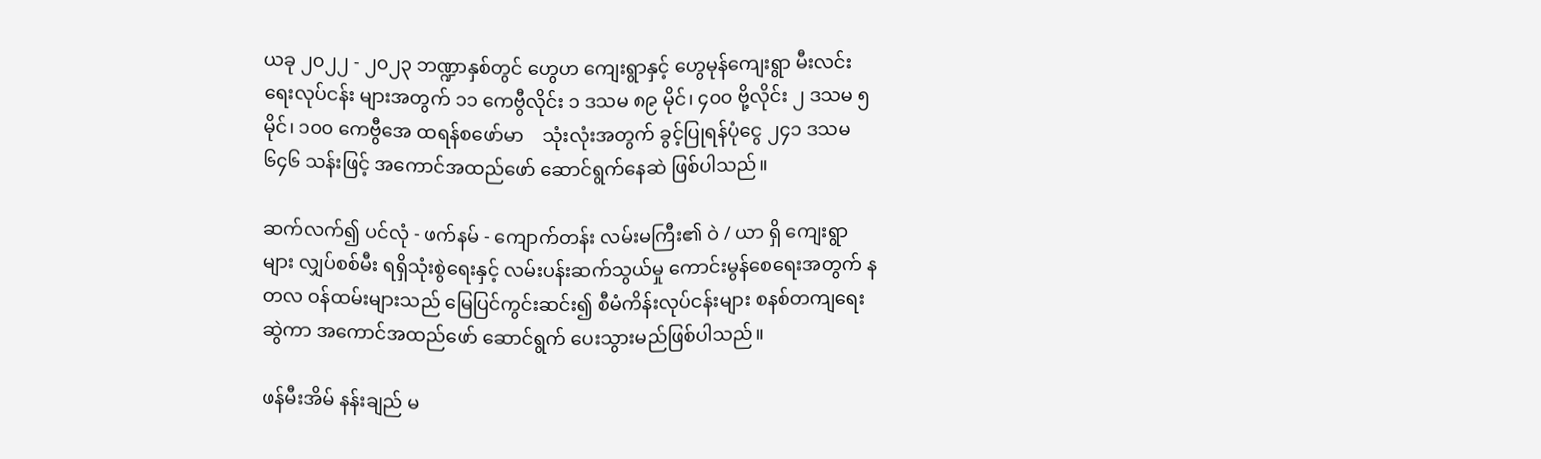ယခု ၂၀၂၂ - ၂၀၂၃ ဘဏ္ဍာနှစ်တွင် ဟွေဟ ကျေးရွာနှင့် ဟွေမုန်ကျေးရွာ မီးလင်းရေးလုပ်ငန်း များအတွက် ၁၁ ကေဗွီလိုင်း ၁ ဒသမ ၈၉ မိုင်၊ ၄၀၀ ဗို့လိုင်း ၂ ဒသမ ၅ မိုင်၊ ၁၀၀ ကေဗွီအေ ထရန်စဖော်မာ    သုံးလုံးအတွက် ခွင့်ပြုရန်ပုံငွေ ၂၄၁ ဒသမ ၆၄၆ သန်းဖြင့် အကောင်အထည်ဖော် ဆောင်ရွက်နေဆဲ ဖြစ်ပါသည်။

ဆက်လက်၍ ပင်လုံ - ဖက်နမ် - ကျောက်တန်း လမ်းမကြီး၏ ဝဲ / ယာ ရှိ ကျေးရွာများ လျှပ်စစ်မီး ရရှိသုံးစွဲရေးနှင့် လမ်းပန်းဆက်သွယ်မှု ကောင်းမွန်စေရေးအတွက် နတလ ဝန်ထမ်းများသည် မြေပြင်ကွင်းဆင်း၍ စီမံကိန်းလုပ်ငန်းများ စနစ်တကျရေးဆွဲကာ အကောင်အထည်ဖော် ဆောင်ရွက် ပေးသွားမည်ဖြစ်ပါသည်။

ဖန်မီးအိမ် နန်းချည် မ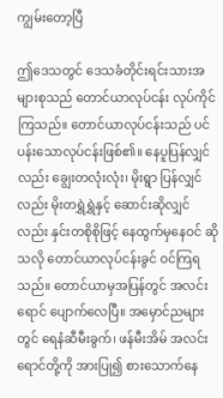ကျွမ်းတော့ပြီ

ဤဒေသတွင် ဒေသခံတိုင်းရင်းသားအများစုသည် တောင်ယာလုပ်ငန်း လုပ်ကိုင်ကြသည်။ တောင်ယာလုပ်ငန်းသည် ပင်ပန်းသောလုပ်ငန်းဖြစ်၏။ နေပူပြန်လျှင်လည်း ချွေးတလုံးလုံး၊ မိုးရွာ ပြန်လျှင်လည်း မိုးတရွှဲရွှဲနှင့် ဆောင်းဆိုလျှင်လည်း နှင်းတစိုစိုဖြင့် နေထွက်မှနေဝင် ဆိုသလို တောင်ယာလုပ်ငန်းခွင် ဝင်ကြရသည်။ တောင်ယာမှအပြန်တွင် အလင်းရောင် ပျောက်လေပြီ။ အမှောင်ညများတွင် ရေနံဆီမီးခွက်၊ ဖန်မီးအိမ် အလင်းရောင်တို့ကို အားပြု၍ စားသောက်နေ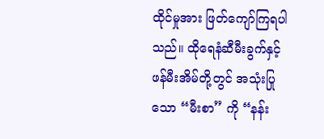ထိုင်မှုအား ဖြတ်ကျော်ကြရပါသည်။ ထိုရေနံဆီမီးခွက်နှင့် ဖန်မီးအိမ်တို့တွင် အသုံးပြုသော “မီးစာ” ကို “နန်း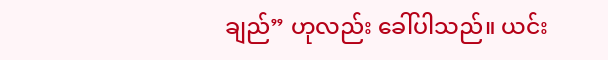ချည်” ဟုလည်း ခေါ်ပါသည်။ ယင်း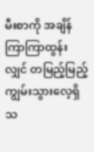မီးစာကို အချိန်ကြာကြာထွန်းလျှင် တမြည့်မြည့်ကျွမ်းသွားလေ့ရှိသ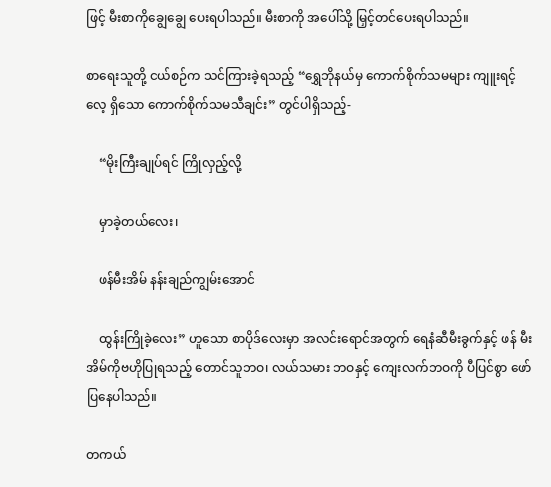ဖြင့် မီးစာကိုချွေချွေ ပေးရပါသည်။ မီးစာကို အပေါ်သို့ မြှင့်တင်ပေးရပါသည်။

စာရေးသူတို့ ငယ်စဉ်က သင်ကြားခဲ့ရသည့် “ရွှေဘိုနယ်မှ ကောက်စိုက်သမများ ကျူးရင့်လေ့ ရှိသော ကောက်စိုက်သမသီချင်း” တွင်ပါရှိသည့်-

    “မိုးကြီးချုပ်ရင် ကြိုလှည့်လို့

    မှာခဲ့တယ်လေး၊

    ဖန်မီးအိမ် နန်းချည်ကျွမ်းအောင်

    ထွန်းကြိုခဲ့လေး” ဟူသော စာပိုဒ်လေးမှာ အလင်းရောင်အတွက် ရေနံဆီမီးခွက်နှင့် ဖန် မီးအိမ်ကိုဗဟိုပြုရသည့် တောင်သူဘဝ၊ လယ်သမား ဘဝနှင့် ကျေးလက်ဘဝကို ပီပြင်စွာ ဖော်ပြနေပါသည်။

တကယ်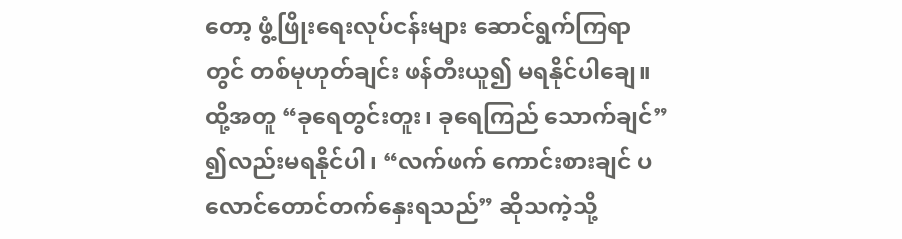တော့ ဖွံ့ဖြိုးရေးလုပ်ငန်းများ ဆောင်ရွက်ကြရာတွင် တစ်မုဟုတ်ချင်း ဖန်တီးယူ၍ မရနိုင်ပါချေ။ ထို့အတူ “ခုရေတွင်းတူး၊ ခုရေကြည် သောက်ချင်” ၍လည်းမရနိုင်ပါ၊ “လက်ဖက် ကောင်းစားချင် ပလောင်တောင်တက်နှေးရသည်” ဆိုသကဲ့သို့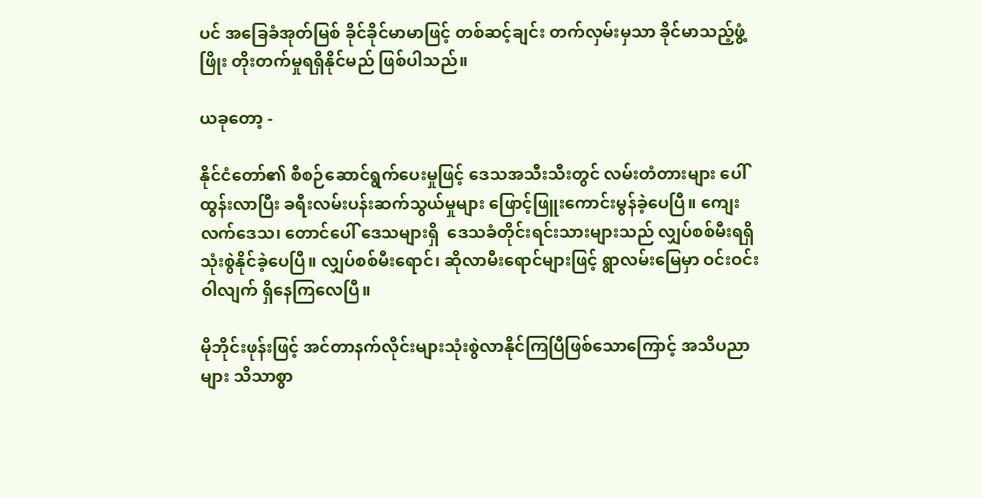ပင် အခြေခံအုတ်မြစ် ခိုင်ခိုင်မာမာဖြင့် တစ်ဆင့်ချင်း တက်လှမ်းမှသာ ခိုင်မာသည့်ဖွံ့ဖြိုး တိုးတက်မှုရရှိနိုင်မည် ဖြစ်ပါသည်။

ယခုတော့ -

နိုင်ငံတော်၏ စီစဉ်ဆောင်ရွက်ပေးမှုဖြင့် ဒေသအသီးသီးတွင် လမ်းတံတားများ ပေါ်ထွန်းလာပြီး ခရီးလမ်းပန်းဆက်သွယ်မှုများ ဖြောင့်ဖြူးကောင်းမွန်ခဲ့ပေပြီ။ ကျေးလက်ဒေသ၊ တောင်ပေါ် ဒေသများရှိ  ဒေသခံတိုင်းရင်းသားများသည် လျှပ်စစ်မီးရရှိသုံးစွဲနိုင်ခဲ့ပေပြီ။ လျှပ်စစ်မီးရောင်၊ ဆိုလာမီးရောင်များဖြင့် ရွာလမ်းမြေမှာ ဝင်းဝင်းဝါလျက် ရှိနေကြလေပြီ။

မိုဘိုင်းဖုန်းဖြင့် အင်တာနက်လိုင်းများသုံးစွဲလာနိုင်ကြပြီဖြစ်သောကြောင့် အသိပညာများ သိသာစွာ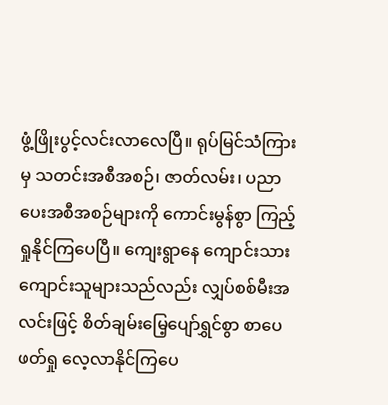ဖွံ့ဖြိုးပွင့်လင်းလာလေပြီ။ ရုပ်မြင်သံကြားမှ သတင်းအစီအစဉ်၊ ဇာတ်လမ်း၊ ပညာပေးအစီအစဉ်များကို ကောင်းမွန်စွာ ကြည့်ရှုနိုင်ကြပေပြီ။ ကျေးရွာနေ ကျောင်းသား ကျောင်းသူများသည်လည်း လျှပ်စစ်မီးအလင်းဖြင့် စိတ်ချမ်းမြေ့ပျော်ရွှင်စွာ စာပေဖတ်ရှု လေ့လာနိုင်ကြပေ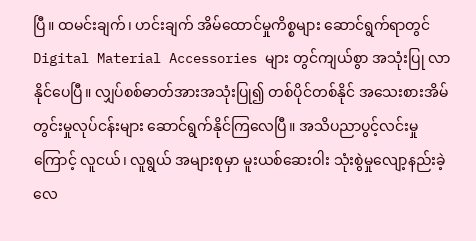ပြီ။ ထမင်းချက်၊ ဟင်းချက် အိမ်ထောင်မှုကိစ္စများ ဆောင်ရွက်ရာတွင် Digital Material Accessories များ တွင်ကျယ်စွာ အသုံးပြု လာနိုင်ပေပြီ။ လျှပ်စစ်ဓာတ်အားအသုံးပြု၍ တစ်ပိုင်တစ်နိုင် အသေးစားအိမ်တွင်းမှုလုပ်ငန်းများ ဆောင်ရွက်နိုင်ကြလေပြီ။ အသိပညာပွင့်လင်းမှုကြောင့် လူငယ်၊ လူရွယ် အများစုမှာ မူးယစ်ဆေးဝါး သုံးစွဲမှုလျော့နည်းခဲ့လေ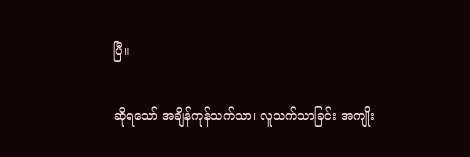ပြီ။

ဆိုရသော် အချိန်ကုန်သက်သာ၊ လူသက်သာခြင်း အကျိုး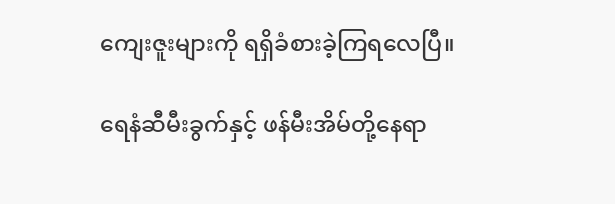ကျေးဇူးများကို ရရှိခံစားခဲ့ကြရလေပြီ။

ရေနံဆီမီးခွက်နှင့် ဖန်မီးအိမ်တို့နေရာ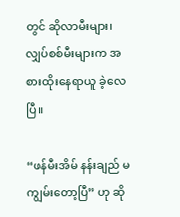တွင် ဆိုလာမီးများ၊ လျှပ်စစ်မီးများက အစားထိုးနေရာယူ ခဲ့လေပြီ။

“ဖန်မီးအိမ် နန်းချည် မကျွမ်းတော့ပြီ” ဟု ဆို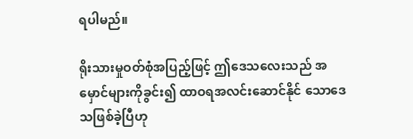ရပါမည်။

ရိုးသားမှုဝတ်စုံအပြည့်ဖြင့် ဤဒေသလေးသည် အမှောင်များကိုခွင်း၍ ထာဝရအလင်းဆောင်နိုင် သောဒေသဖြစ်ခဲ့ပြီဟု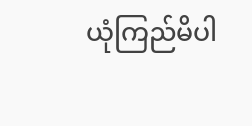ယုံကြည်မိပါ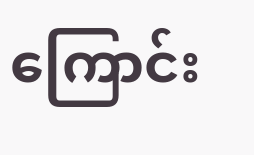ကြောင်း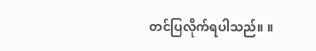တင်ပြလိုက်ရပါသည်။ ။